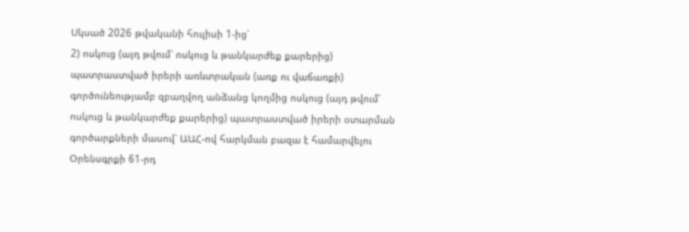Սկսած 2026 թվականի հուլիսի 1-ից՝
2) ոսկուց (այդ թվում՝ ոսկուց և թանկարժեք քարերից) պատրաստված իրերի առևտրական (առք ու վաճառքի) գործունեությամբ զբաղվող անձանց կողմից ոսկուց (այդ թվում՝ ոսկուց և թանկարժեք քարերից) պատրաստված իրերի օտարման գործարքների մասով՝ ԱԱՀ-ով հարկման բազա է համարվելու Օրենսգրքի 61-րդ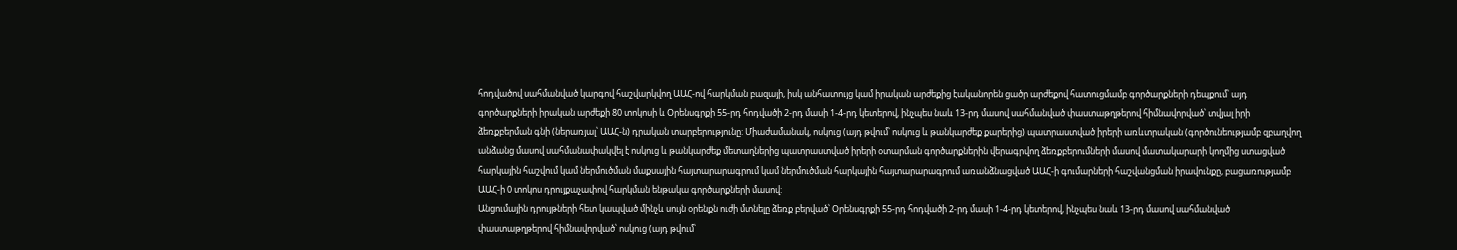հոդվածով սահմանված կարգով հաշվարկվող ԱԱՀ-ով հարկման բազայի, իսկ անհատույց կամ իրական արժեքից էականորեն ցածր արժեքով հատուցմամբ գործարքների դեպքում՝ այդ գործարքների իրական արժեքի 80 տոկոսի և Օրենսգրքի 55-րդ հոդվածի 2-րդ մասի 1-4-րդ կետերով, ինչպես նաև 13-րդ մասով սահմանված փաստաթղթերով հիմնավորված՝ տվյալ իրի ձեռքբերման գնի (ներառյալ՝ ԱԱՀ-ն) դրական տարբերությունը: Միաժամանակ, ոսկուց (այդ թվում՝ ոսկուց և թանկարժեք քարերից) պատրաստված իրերի առևտրական (գործունեությամբ զբաղվող անձանց մասով սահմանափակվել է ոսկուց և թանկարժեք մետաղներից պատրաստված իրերի օտարման գործարքներին վերագրվող ձեռքբերումների մասով մատակարարի կողմից ստացված հարկային հաշվում կամ ներմուծման մաքսային հայտարարագրում կամ ներմուծման հարկային հայտարարագրում առանձնացված ԱԱՀ-ի գումարների հաշվանցման իրավունքը, բացառությամբ ԱԱՀ-ի 0 տոկոս դրույքաչափով հարկման ենթակա գործարքների մասով:
Անցումային դրույթների հետ կապված մինչև սույն օրենքն ուժի մտնելը ձեռք բերված՝ Օրենսգրքի 55-րդ հոդվածի 2-րդ մասի 1-4-րդ կետերով, ինչպես նաև 13-րդ մասով սահմանված փաստաթղթերով հիմնավորված՝ ոսկուց (այդ թվում՝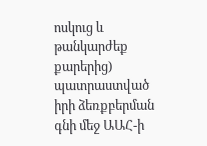ոսկուց և թանկարժեք քարերից) պատրաստված իրի ձեռքբերման գնի մեջ ԱԱՀ-ի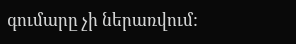գումարը չի ներառվում: